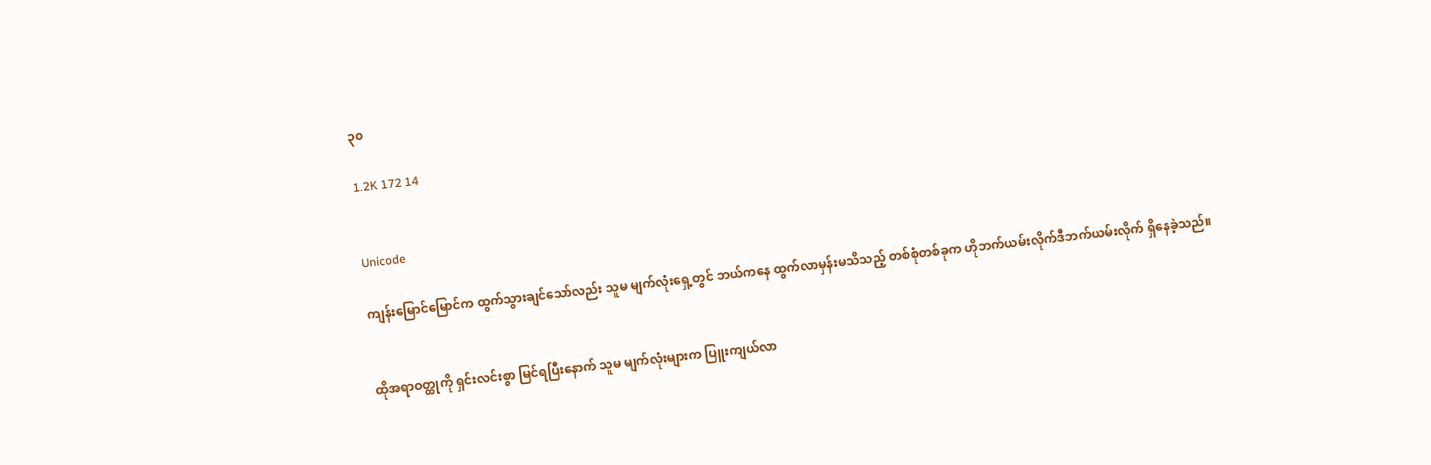၃၀

1.2K 172 14


Unicode

ကျန်းမြောင်မြောင်က ထွက်သွားချင်သော်လည်း သူမ မျက်လုံးရှေ့တွင် ဘယ်ကနေ ထွက်လာမှန်းမသိသည့် တစ်စုံတစ်ခုက ဟိုဘက်ယမ်းလိုက်ဒီဘက်ယမ်းလိုက် ရှိနေခဲ့သည်။


ထိုအရာဝတ္ထုကို ရှင်းလင်းစွာ မြင်ရပြီးနောက် သူမ မျက်လုံးများက ပြူးကျယ်လာ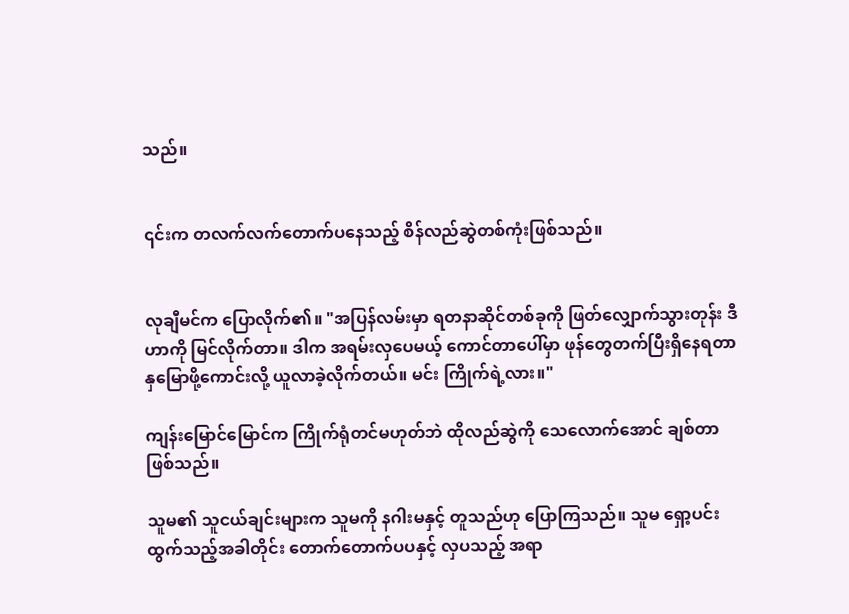သည်။


၎င်းက တလက်လက်တောက်ပနေသည့် စိန်လည်ဆွဲတစ်ကုံးဖြစ်သည်။


လုချီမင်က ပြောလိုက်၏။ "အပြန်လမ်းမှာ ရတနာဆိုင်တစ်ခုကို ဖြတ်လျှောက်သွားတုန်း ဒီဟာကို မြင်လိုက်တာ။ ဒါက အရမ်းလှပေမယ့် ကောင်တာပေါ်မှာ ဖုန်တွေတက်ပြီးရှိနေရတာ နှမြောဖို့ကောင်းလို့ ယူလာခဲ့လိုက်တယ်။ မင်း ကြိုက်ရဲ့လား။"

ကျန်းမြောင်မြောင်က ကြိုက်ရုံတင်မဟုတ်ဘဲ ထိုလည်ဆွဲကို သေလောက်အောင် ချစ်တာဖြစ်သည်။

သူမ၏ သူငယ်ချင်းများက သူမကို နဂါးမနှင့် တူသည်ဟု ပြောကြသည်။ သူမ ရှော့ပင်းထွက်သည့်အခါတိုင်း တောက်တောက်ပပနှင့် လှပသည့် အရာ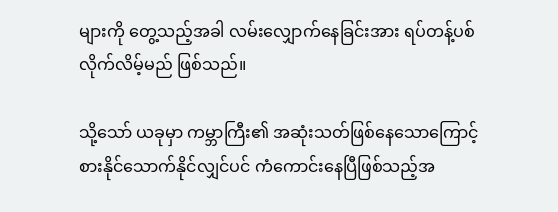များကို တွေ့သည့်အခါ လမ်းလျှောက်နေခြင်းအား ရပ်တန့်ပစ်လိုက်လိမ့်မည် ဖြစ်သည်။

သို့သော် ယခုမှာ ကမ္ဘာကြီး၏ အဆုံးသတ်ဖြစ်နေသောကြောင့် စားနိုင်သောက်နိုင်လျှင်ပင် ကံကောင်းနေပြီဖြစ်သည့်အ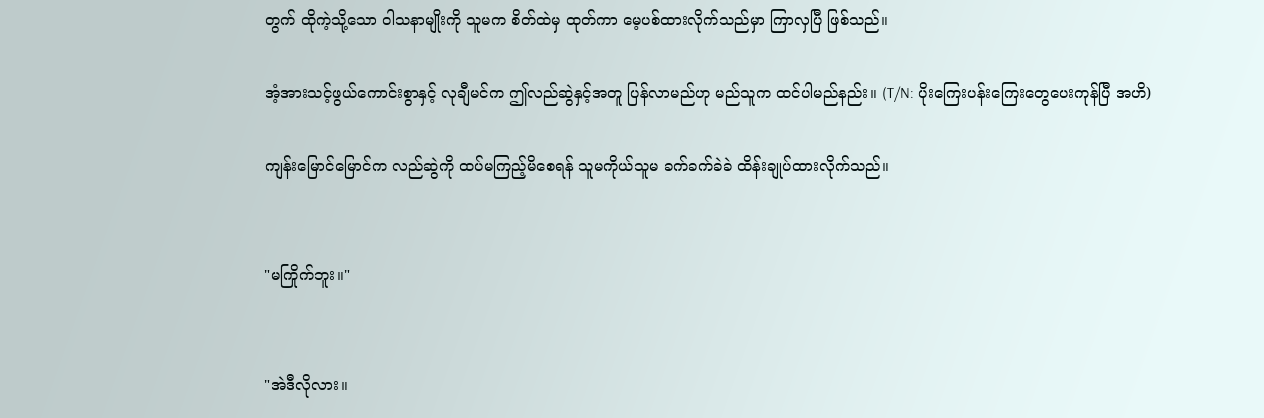တွက် ထိုကဲ့သို့သော ဝါသနာမျိုးကို သူမက စိတ်ထဲမှ ထုတ်ကာ မေ့ပစ်ထားလိုက်သည်မှာ ကြာလှပြီ ဖြစ်သည်။

အံ့အားသင့်ဖွယ်ကောင်းစွာနှင့် လုချီမင်က ဤလည်ဆွဲနှင့်အတူ ပြန်လာမည်ဟု မည်သူက ထင်ပါမည်နည်း။ (T/N: ပိုးကြေးပန်းကြေးတွေပေးကုန်ပြီ အဟိ)

ကျန်းမြောင်မြောင်က လည်ဆွဲကို ထပ်မကြည့်မိစေရန် သူမကိုယ်သူမ ခက်ခက်ခဲခဲ ထိန်းချုပ်ထားလိုက်သည်။


"မကြိုက်ဘူး။"


"အဲဒီလိုလား။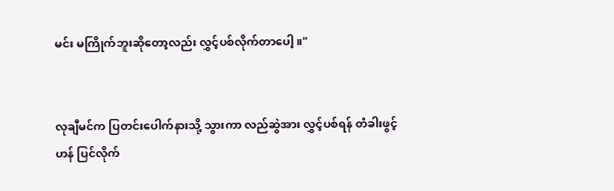မင်း မကြိုက်ဘူးဆိုတော့လည်း လွှင့်ပစ်လိုက်တာပေါ့။"


လုချီမင်က ပြတင်းပေါက်နားသို့ သွားကာ လည်ဆွဲအား လွှင့်ပစ်ရန် တံခါးဖွင့်ဟန် ပြင်လိုက်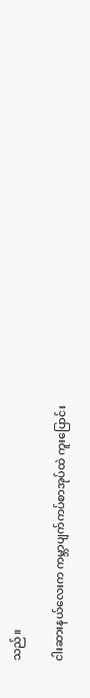သည်။

ငါးဆားနယ်လေးက ကမ္ဘာပျက်ကပ်စာအုပ်ထဲ ကူးပြောင်း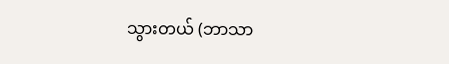သွားတယ် (ဘာသာ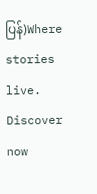ပြန်)Where stories live. Discover now